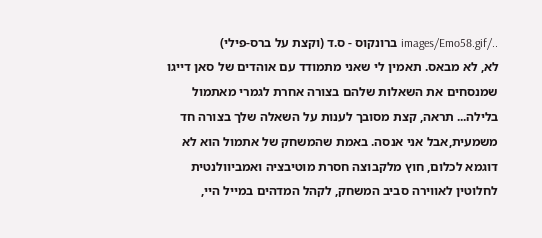../images/Emo58.gif ברונקוס - ס.ד (וקצת על ברס-פילי)
לא, לא מבאס. תאמין לי שאני מתמודד עם אוהדים של סאן דייגו שמנסחים את השאלות שלהם בצורה אחרת לגמרי מאתמול בלילה... תראה, קצת מסובך לענות על השאלה שלך בצורה חד משמעית,אבל אני אנסה. באמת שהמשחק של אתמול הוא לא דוגמא לכלום, חוץ מלקבוצה חסרת מוטיבציה ואמביוולנטית לחלוטין לאווירה סביב המשחק, לקהל המדהים במייל היי,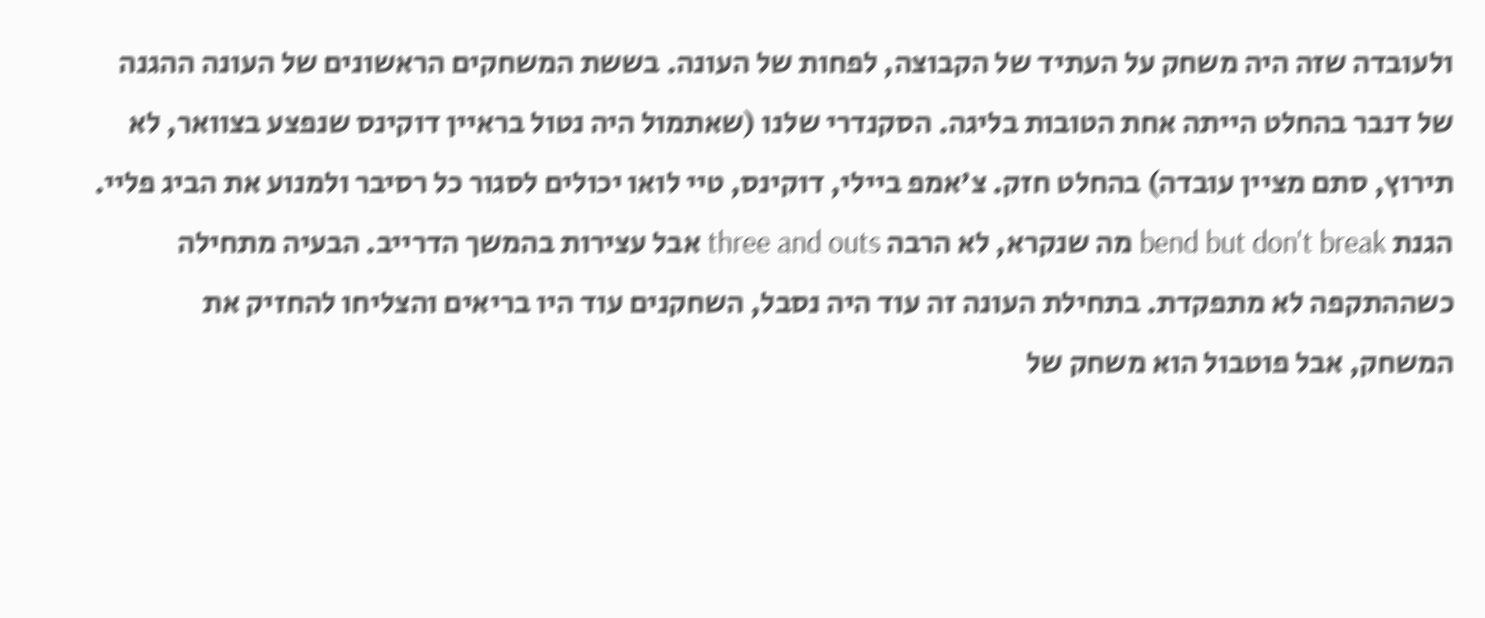ולעובדה שזה היה משחק על העתיד של הקבוצה, לפחות של העונה. בששת המשחקים הראשונים של העונה ההגנה של דנבר בהחלט הייתה אחת הטובות בליגה. הסקנדרי שלנו (שאתמול היה נטול בראיין דוקינס שנפצע בצוואר, לא תירוץ, סתם מציין עובדה) בהחלט חזק. צ'אמפ ביילי, דוקינס, טיי לואו יכולים לסגור כל רסיבר ולמנוע את הביג פליי. הגנת bend but don't break מה שנקרא, לא הרבה three and outs אבל עצירות בהמשך הדרייב. הבעיה מתחילה כשההתקפה לא מתפקדת. בתחילת העונה זה עוד היה נסבל, השחקנים עוד היו בריאים והצליחו להחזיק את המשחק, אבל פוטבול הוא משחק של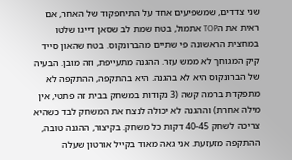שני צדדים, שמשפיעים אחד על התיחפקוד של האחר, אם ראית את הTOP אתמול, בטח שמת לב שסאן דייגו שלטו במחצית הראשונה פי שתיים מהברונקוס. בטח שהאון סייד קיק המגוחך לא ממש עזר. ההגנה מתעייפת, וזה מובן. הבעיה של הברונקוס היא לא בהגנה. היא בהתקפה, ההתקפה לא מתפקדת ברמה קשה (3 נקודות במשחק בבית זה פתטי, אין מילה אחרת) וההגנה לא יכולה לנצח את המשחק לבד כשהיא צריכה לשחק 40-45 דקות כל משחק. בקיצור, ההגנה טובה, ההתקפה מזעזעת. אני גאה מאוד בקייל אורטון שעלה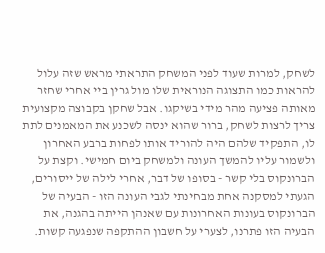לשחק, למרות שעוד לפני המשחק התראתי מראש שזה עלול להראות כמו התצוגה הנוראית שלו מול גרין ביי אחרי שחזר מאותה פציעה מהר מידי בשיקגו. אבל שחקן בקבוצה מקצועית צריך לרצות לשחק, ברור שהוא ינסה לשכנע את המאמנים לתת לו, התפקיד שלהם היה להוריד אותו לפחות ברבע האחרון ולשמור עליו להמשך העונה ולמשחק ביום חמישי. וקצת על הברונקוס בלי קשר - בסופו של דבר, אחרי לילה של ייסורים, הגעתי למסקנה אחת מבחינתי לגבי העונה הזו - הבעיה של הברונקוס בעונות האחרונות עם שאנהן הייתה בהגנה, את הבעיה הזו פתרנו, לצערי על חשבון ההתקפה שנפגעה קשות.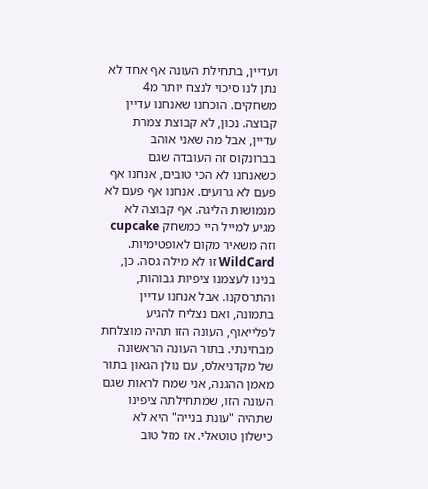ועדיין, בתחילת העונה אף אחד לא נתן לנו סיכוי לנצח יותר מ4 משחקים. הוכחנו שאנחנו עדיין קבוצה. נכון, לא קבוצת צמרת עדיין, אבל מה שאני אוהב בברונקוס זה העובדה שגם כשאנחנו לא הכי טובים, אנחנו אף פעם לא גרועים. אנחנו אף פעם לא מנמושות הליגה. אף קבוצה לא מגיע למייל היי כמשחק cupcake וזה משאיר מקום לאופטימיות. WildCard זו לא מילה גסה. כן, בנינו לעצמנו ציפיות גבוהות, והתרסקנו. אבל אנחנו עדיין בתמונה, ואם נצליח להגיע לפלייאוף, העונה הזו תהיה מוצלחת מבחינתי. בתור העונה הראשונה של מקדניאלס, עם נולן הגאון בתור מאמן ההגנה, אני שמח לראות שגם העונה הזו, שמתחילתה ציפינו שתהיה "עונת בנייה" היא לא כישלון טוטאלי. אז מזל טוב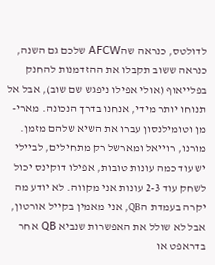לדולטס, כנראה שהAFCW שלכם גם השנה, כנראה ששוב תקבלו את ההזדמנות להחנק בפלייאוף (אולי אפילו ניפגש שם שוב), אבל אל תנוחו יותר מידי, אנחנו בדרך הנכונה. מארי-מן וטומילנסון עברו את השיא שלהם מזמן. מורנו, רוייאל ומארשל רק מתחילים, לביילי יש עוד כמה עונות טובות, אפילו דוקינס יכול לשחק עוד 2-3 עונות אני מקווה. לא יודע מה יקרה בעמדת הQB, אני מאמין בקייל אורטון, אבל לא שולל את האפשרות שנביא QB אחר בדראפט או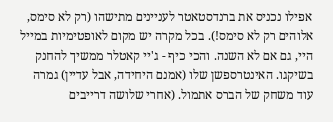אפילו נכניס את ברנדסטאטר לעניינים מתישהו (רק לא סימס, אלוהים רק לא סימס!). בכל מקרה יש מקום לאופטימיות במייל היי, גם אם לא השנה. והכי כיף - ג'יי קאטלר ממשיך להחנק בשיקגו. האינטרספשן שלו (אמנם היחידה, אבל עדיין) גמרה עוד משחק של הברס אתמול. (אחרי שלושה דרייבים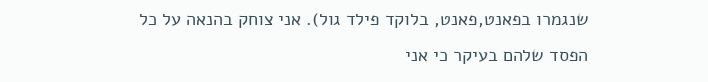שנגמרו בפאנט,פאנט, בלוקד פילד גול). אני צוחק בהנאה על כל הפסד שלהם בעיקר כי אני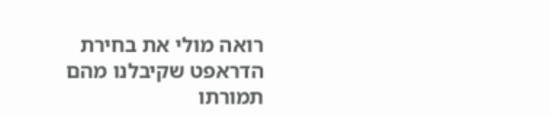רואה מולי את בחירת הדראפט שקיבלנו מהם תמורתו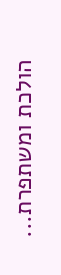הולכת ומשתפרת...